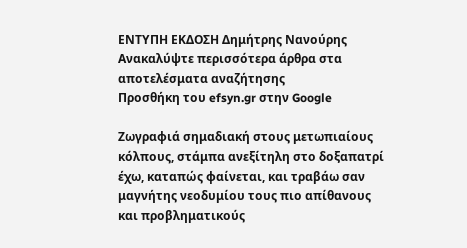ΕΝΤΥΠΗ ΕΚΔΟΣΗ Δημήτρης Νανούρης
Ανακαλύψτε περισσότερα άρθρα στα αποτελέσματα αναζήτησης
Προσθήκη του efsyn.gr στην Google

Ζωγραφιά σημαδιακή στους μετωπιαίους κόλπους, στάμπα ανεξίτηλη στο δοξαπατρί έχω, καταπώς φαίνεται, και τραβάω σαν μαγνήτης νεοδυμίου τους πιο απίθανους και προβληματικούς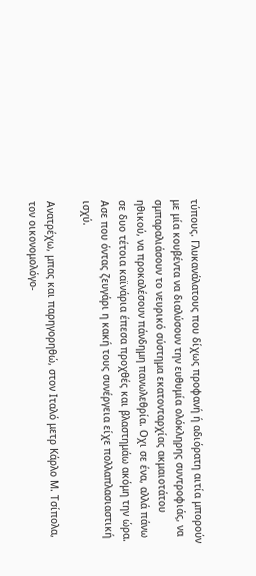τύπους. Γλυκανάλατους που δίχως προφανή ή αδιόρατη αιτία μπορούν με μία κουβέντα να διαλύσουν την ευθυμία ολόκληρης συντροφιάς, να σμπαραλιάσουν το νευρικό σύστημα εκατονταρχίας ακμαιοτάτου ηθικού, να προκαλέσουν πάνδημη πανωλεθρία. Οχι σε ένα, αλλά πάνω σε δυο τέτοια καϊνάρια έπεσα προχθές και βλαστημάω ακόμη την ώρα. Ασε που όντας ζευγάρι η κακή τους συνέργεια είχε πολλαπλασιαστική ισχύ.

Ανατρέχω, μπας και παρηγορηθώ, στον Ιταλό μετρ Κάρλο Μ. Τσίπολα, τον οικονομολόγο-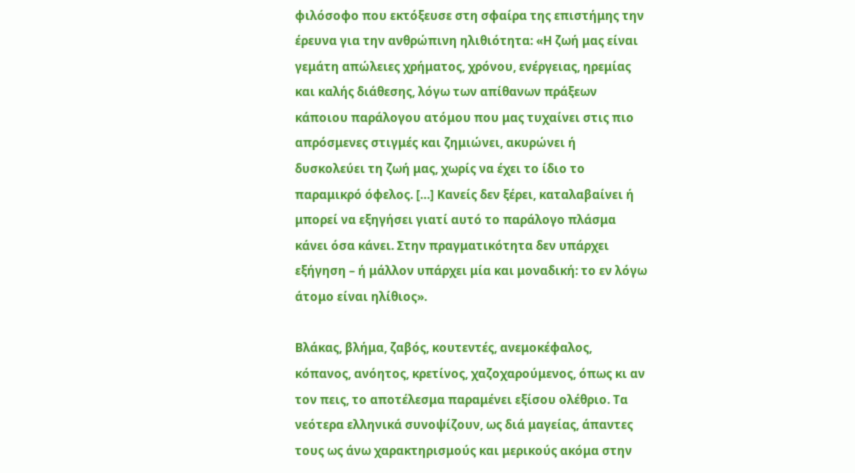φιλόσοφο που εκτόξευσε στη σφαίρα της επιστήμης την έρευνα για την ανθρώπινη ηλιθιότητα: «Η ζωή μας είναι γεμάτη απώλειες χρήματος, χρόνου, ενέργειας, ηρεμίας και καλής διάθεσης, λόγω των απίθανων πράξεων κάποιου παράλογου ατόμου που μας τυχαίνει στις πιο απρόσμενες στιγμές και ζημιώνει, ακυρώνει ή δυσκολεύει τη ζωή μας, χωρίς να έχει το ίδιο το παραμικρό όφελος. […] Κανείς δεν ξέρει, καταλαβαίνει ή μπορεί να εξηγήσει γιατί αυτό το παράλογο πλάσμα κάνει όσα κάνει. Στην πραγματικότητα δεν υπάρχει εξήγηση – ή μάλλον υπάρχει μία και μοναδική: το εν λόγω άτομο είναι ηλίθιος».

Βλάκας, βλήμα, ζαβός, κουτεντές, ανεμοκέφαλος, κόπανος, ανόητος, κρετίνος, χαζοχαρούμενος, όπως κι αν τον πεις, το αποτέλεσμα παραμένει εξίσου ολέθριο. Τα νεότερα ελληνικά συνοψίζουν, ως διά μαγείας, άπαντες τους ως άνω χαρακτηρισμούς και μερικούς ακόμα στην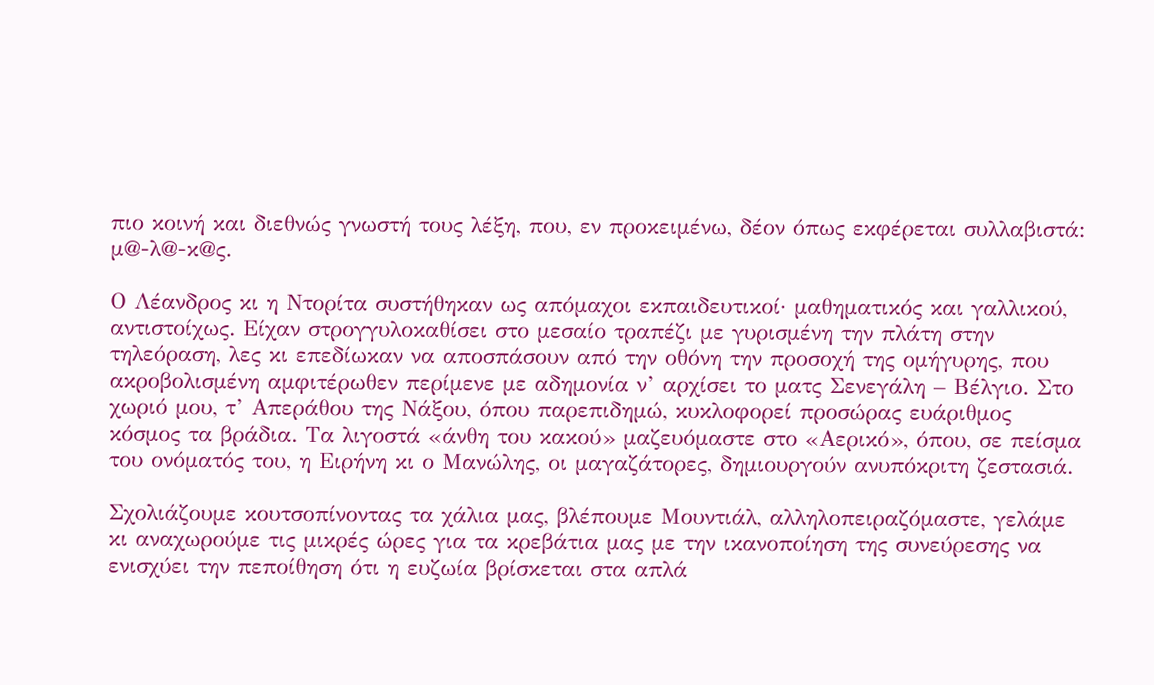πιο κοινή και διεθνώς γνωστή τους λέξη, που, εν προκειμένω, δέον όπως εκφέρεται συλλαβιστά: μ@-λ@-κ@ς.

Ο Λέανδρος κι η Ντορίτα συστήθηκαν ως απόμαχοι εκπαιδευτικοί· μαθηματικός και γαλλικού, αντιστοίχως. Είχαν στρογγυλοκαθίσει στο μεσαίο τραπέζι με γυρισμένη την πλάτη στην τηλεόραση, λες κι επεδίωκαν να αποσπάσουν από την οθόνη την προσοχή της ομήγυρης, που ακροβολισμένη αμφιτέρωθεν περίμενε με αδημονία ν’ αρχίσει το ματς Σενεγάλη – Βέλγιο. Στο χωριό μου, τ’ Απεράθου της Νάξου, όπου παρεπιδημώ, κυκλοφορεί προσώρας ευάριθμος κόσμος τα βράδια. Τα λιγοστά «άνθη του κακού» μαζευόμαστε στο «Αερικό», όπου, σε πείσμα του ονόματός του, η Ειρήνη κι ο Μανώλης, οι μαγαζάτορες, δημιουργούν ανυπόκριτη ζεστασιά.

Σχολιάζουμε κουτσοπίνοντας τα χάλια μας, βλέπουμε Μουντιάλ, αλληλοπειραζόμαστε, γελάμε κι αναχωρούμε τις μικρές ώρες για τα κρεβάτια μας με την ικανοποίηση της συνεύρεσης να ενισχύει την πεποίθηση ότι η ευζωία βρίσκεται στα απλά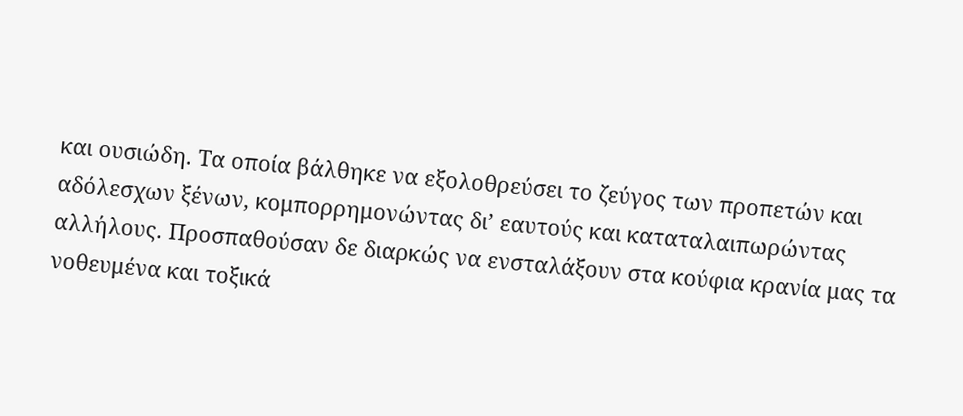και ουσιώδη. Τα οποία βάλθηκε να εξολοθρεύσει το ζεύγος των προπετών και αδόλεσχων ξένων, κομπορρημονώντας δι’ εαυτούς και καταταλαιπωρώντας αλλήλους. Προσπαθούσαν δε διαρκώς να ενσταλάξουν στα κούφια κρανία μας τα νοθευμένα και τοξικά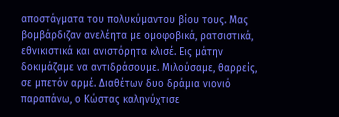αποστάγματα του πολυκύμαντου βίου τους. Μας βομβάρδιζαν ανελέητα με ομοφοβικά, ρατσιστικά, εθνικιστικά και ανιστόρητα κλισέ. Εις μάτην δοκιμάζαμε να αντιδράσουμε. Μιλούσαμε, θαρρείς, σε μπετόν αρμέ. Διαθέτων δυο δράμια νιονιό παραπάνω, ο Κώστας καληνύχτισε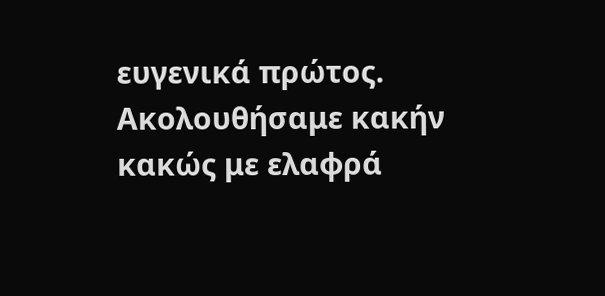ευγενικά πρώτος. Ακολουθήσαμε κακήν κακώς με ελαφρά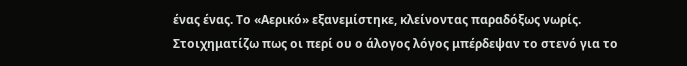ένας ένας. Το «Αερικό» εξανεμίστηκε, κλείνοντας παραδόξως νωρίς. Στοιχηματίζω πως οι περί ου ο άλογος λόγος μπέρδεψαν το στενό για το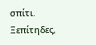σπίτι. Ξεπίτηδες,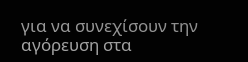για να συνεχίσουν την αγόρευση στα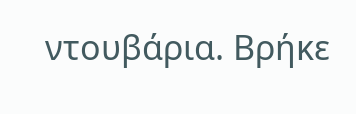ντουβάρια. Βρήκε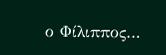ο Φίλιππος…